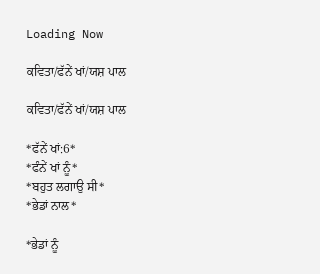Loading Now

ਕਵਿਤਾ/ਫੱਨੇਂ ਖਾਂ/ਯਸ਼ ਪਾਲ

ਕਵਿਤਾ/ਫੱਨੇਂ ਖਾਂ/ਯਸ਼ ਪਾਲ

*ਫੱਨੇਂ ਖਾਂ:6*
*ਫੰਨੇਂ ਖਾਂ ਨੂੰ*
*ਬਹੁਤ ਲਗਾਉ ਸੀ*
*ਭੇਡਾਂ ਨਾਲ*

*ਭੇਡਾਂ ਨੂੰ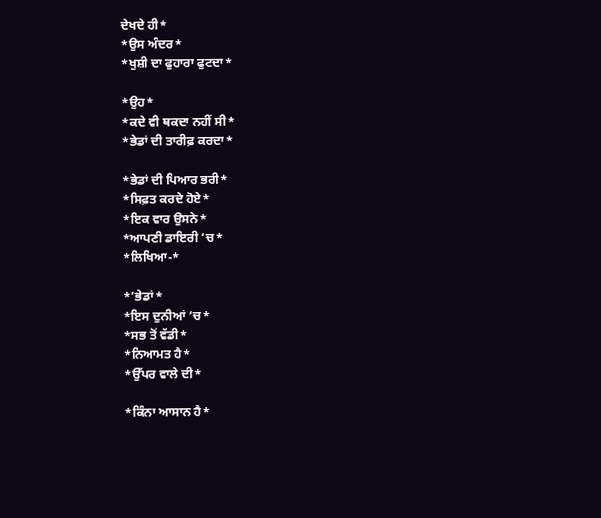ਦੇਖਦੇ ਹੀ*
*ਉਸ ਅੰਦਰ*
*ਖੁਸ਼ੀ ਦਾ ਫੁਹਾਰਾ ਫੁਟਦਾ*

*ਉਹ*
*ਕਦੇ ਵੀ ਥਕਦਾ ਨਹੀਂ ਸੀ*
*ਭੇਡਾਂ ਦੀ ਤਾਰੀਫ਼ ਕਰਦਾ*

*ਭੇਡਾਂ ਦੀ ਪਿਆਰ ਭਰੀ*
*ਸਿਫ਼ਤ ਕਰਦੇ ਹੋਏ*
*ਇਕ ਵਾਰ ਉਸਨੇ*
*ਆਪਣੀ ਡਾਇਰੀ ‘ਚ*
*ਲਿਖਿਆ-*

*’ਭੇਡਾਂ*
*ਇਸ ਦੁਨੀਆਂ ‘ਚ*
*ਸਭ ਤੋਂ ਵੱਡੀ*
*ਨਿਆਮਤ ਹੈ*
*ਉੱਪਰ ਵਾਲੇ ਦੀ*

*ਕਿੰਨਾ ਆਸਾਨ ਹੈ*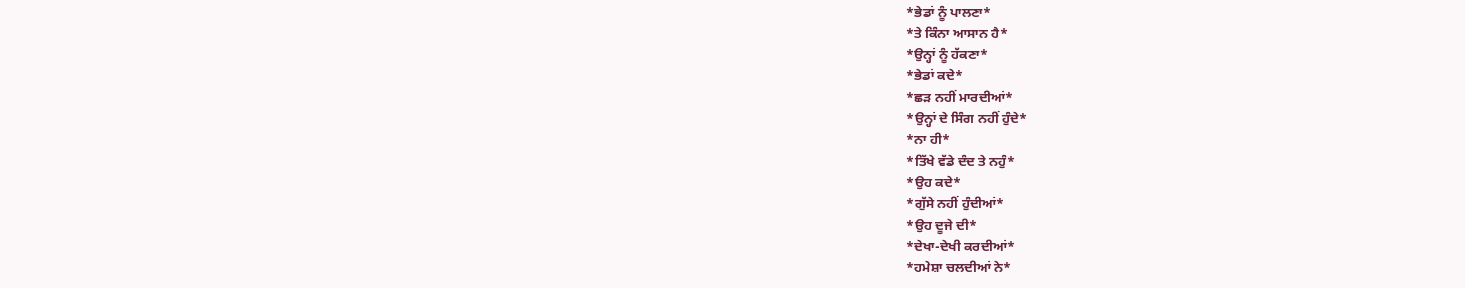*ਭੇਡਾਂ ਨੂੰ ਪਾਲਣਾ*
*ਤੇ ਕਿੰਨਾ ਆਸਾਨ ਹੈ*
*ਉਨ੍ਹਾਂ ਨੂੰ ਹੱਕਣਾ*
*ਭੇਡਾਂ ਕਦੇ*
*ਛੜ ਨਹੀਂ ਮਾਰਦੀਆਂ*
*ਉਨ੍ਹਾਂ ਦੇ ਸਿੰਗ ਨਹੀਂ ਹੁੰਦੇ*
*ਨਾ ਹੀ*
*ਤਿੱਖੇ ਵੱਡੇ ਦੰਦ ਤੇ ਨਹੁੰ*
*ਉਹ ਕਦੇ*
*ਗੁੱਸੇ ਨਹੀਂ ਹੁੰਦੀਆਂ*
*ਉਹ ਦੂਜੇ ਦੀ*
*ਦੇਖਾ-ਦੇਖੀ ਕਰਦੀਆਂ*
*ਹਮੇਸ਼ਾ ਚਲਦੀਆਂ ਨੇ*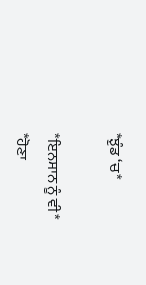*ਝੁੰਡ ‘ਚ*

*ਇਨਸਾਨ ਨੂੰ ਵੀ*
*ਹੋਣਾ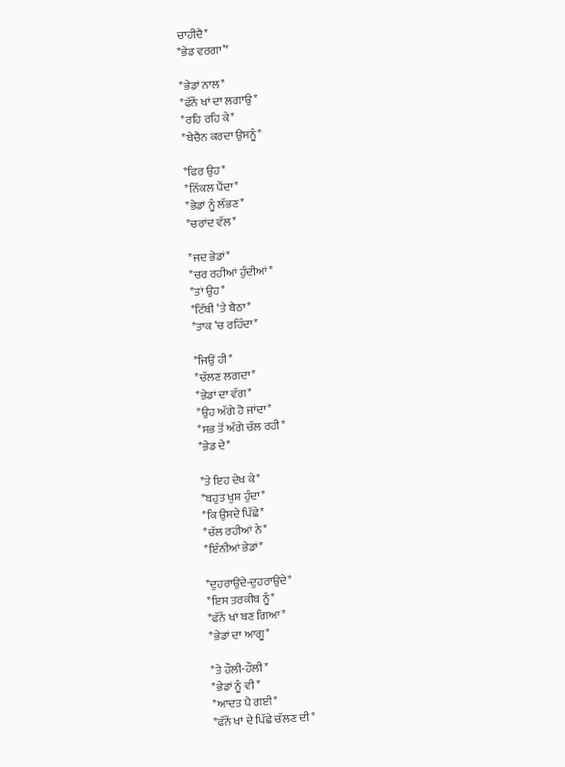ਚਾਹੀਦੈ*
*ਭੇਡ ਵਰਗਾ’*

*ਭੇਡਾਂ ਨਾਲ*
*ਫੱਨੇਂ ਖਾਂ ਦਾ ਲਗਾਉ*
*ਰਹਿ ਰਹਿ ਕੇ*
*ਬੇਚੈਨ ਕਰਦਾ ਉਸਨੂੰ*

*ਫਿਰ ਉਹ*
*ਨਿੱਕਲ ਪੈਂਦਾ*
*ਭੇਡਾਂ ਨੂੰ ਲੱਭਣ*
*ਚਰਾਂਦ ਵੱਲ*

*ਜਦ ਭੇਡਾਂ*
*ਚਰ ਰਹੀਆਂ ਹੁੰਦੀਆਂ*
*ਤਾਂ ਉਹ*
*ਟਿੱਬੀ ‘ਤੇ ਬੈਠਾ*
*ਤਾਕ ‘ਚ ਰਹਿੰਦਾ*

*ਜਿਉਂ ਹੀ*
*ਚੱਲਣ ਲਗਦਾ*
*ਭੇਡਾਂ ਦਾ ਵੱਗ*
*ਉਹ ਅੱਗੇ ਹੋ ਜਾਂਦਾ*
*ਸਭ ਤੋਂ ਅੱਗੇ ਚੱਲ ਰਹੀ*
*ਭੇਡ ਦੇ*

*ਤੇ ਇਹ ਦੇਖ ਕੇ*
*ਬਹੁਤ ਖੁਸ਼ ਹੁੰਦਾ*
*ਕਿ ਉਸਦੇ ਪਿੱਛੇ*
*ਚੱਲ ਰਹੀਆਂ ਨੇ*
*ਇੰਨੀਆਂ ਭੇਡਾਂ*

*ਦੁਹਰਾਉਂਦੇ-ਦੁਹਰਾਉਂਦੇ*
*ਇਸ ਤਰਕੀਬ ਨੂੰ*
*ਫੱਨੇਂ ਖਾਂ ਬਣ ਗਿਆ*
*ਭੇਡਾਂ ਦਾ ਆਗੂ*

*ਤੇ ਹੌਲੀ-ਹੌਲੀ*
*ਭੇਡਾਂ ਨੂੰ ਵੀ*
*ਆਦਤ ਪੈ ਗਈ*
*ਫੱਨੇਂ ਖਾਂ ਦੇ ਪਿੱਛੇ ਚੱਲਣ ਦੀ*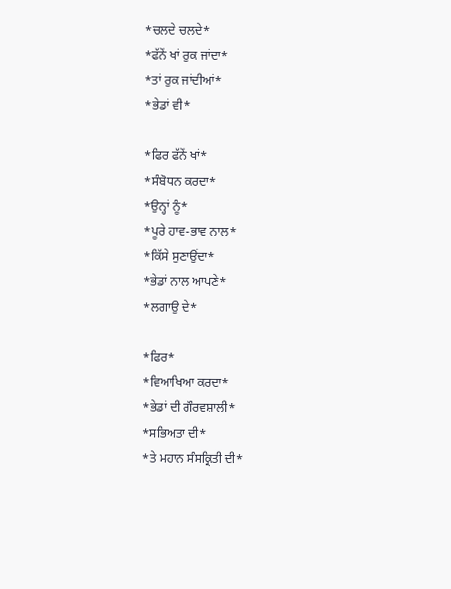*ਚਲਦੇ ਚਲਦੇ*
*ਫੱਨੇਂ ਖਾਂ ਰੁਕ ਜਾਂਦਾ*
*ਤਾਂ ਰੁਕ ਜਾਂਦੀਆਂ*
*ਭੇਡਾਂ ਵੀ*

*ਫਿਰ ਫੱਨੇਂ ਖਾਂ*
*ਸੰਬੋਧਨ ਕਰਦਾ*
*ਉਨ੍ਹਾਂ ਨੂੰ*
*ਪੂਰੇ ਹਾਵ-ਭਾਵ ਨਾਲ*
*ਕਿੱਸੇ ਸੁਣਾਉਂਦਾ*
*ਭੇਡਾਂ ਨਾਲ ਆਪਣੇ*
*ਲਗਾਉ ਦੇ*

*ਫਿਰ*
*ਵਿਆਖਿਆ ਕਰਦਾ*
*ਭੇਡਾਂ ਦੀ ਗੌਰਵਸ਼ਾਲੀ*
*ਸਭਿਅਤਾ ਦੀ*
*ਤੇ ਮਹਾਨ ਸੰਸਕ੍ਰਿਤੀ ਦੀ*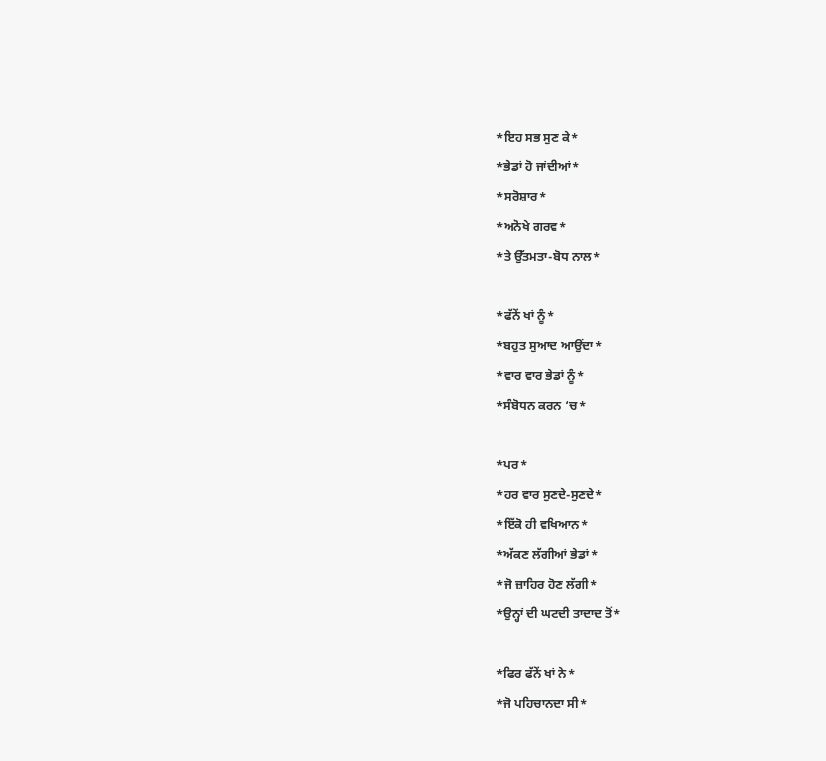*ਇਹ ਸਭ ਸੁਣ ਕੇ*
*ਭੇਡਾਂ ਹੋ ਜਾਂਦੀਆਂ*
*ਸਰੋਸ਼ਾਰ*
*ਅਨੋਖੇ ਗਰਵ*
*ਤੇ ਉੱਤਮਤਾ-ਬੋਧ ਨਾਲ*

*ਫੱਨੇਂ ਖਾਂ ਨੂੰ*
*ਬਹੁਤ ਸੁਆਦ ਆਉਂਦਾ*
*ਵਾਰ ਵਾਰ ਭੇਡਾਂ ਨੂੰ*
*ਸੰਬੋਧਨ ਕਰਨ ‘ਚ*

*ਪਰ*
*ਹਰ ਵਾਰ ਸੁਣਦੇ-ਸੁਣਦੇ*
*ਇੱਕੋ ਹੀ ਵਖਿਆਨ*
*ਅੱਕਣ ਲੱਗੀਆਂ ਭੇਡਾਂ*
*ਜੋ ਜ਼ਾਹਿਰ ਹੋਣ ਲੱਗੀ*
*ਉਨ੍ਹਾਂ ਦੀ ਘਟਦੀ ਤਾਦਾਦ ਤੋਂ*

*ਫਿਰ ਫੱਨੇਂ ਖਾਂ ਨੇ*
*ਜੋ ਪਹਿਚਾਨਦਾ ਸੀ*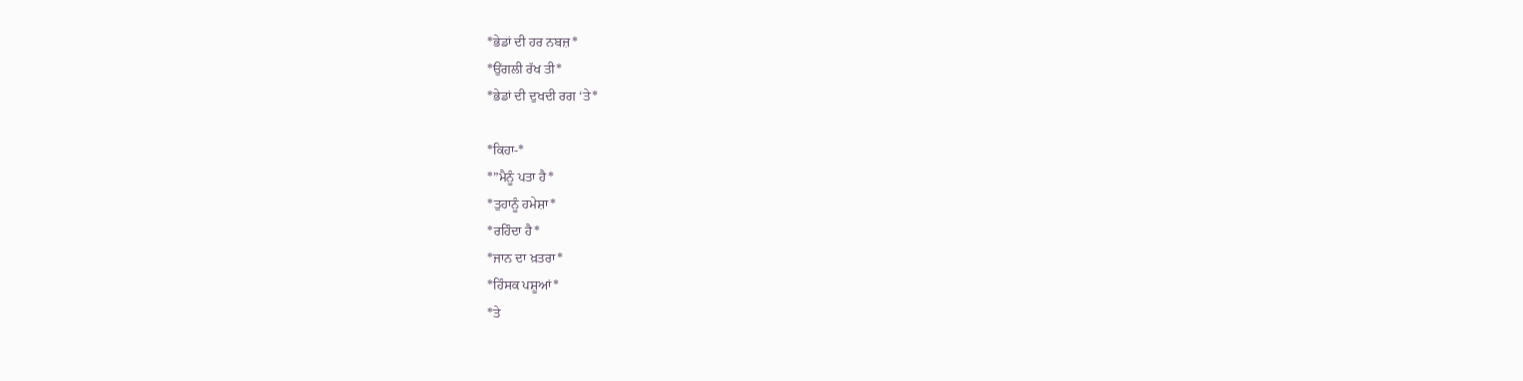*ਭੇਡਾਂ ਦੀ ਹਰ ਨਬਜ਼*
*ਉਂਗਲੀ ਰੱਖ ਤੀ*
*ਭੇਡਾਂ ਦੀ ਦੁਖਦੀ ਰਗ ‘ਤੇ*

*ਕਿਹਾ-*
*”ਮੈਨੂੰ ਪਤਾ ਹੈ*
*ਤੁਹਾਨੂੰ ਹਮੇਸ਼ਾ*
*ਰਹਿੰਦਾ ਹੈ*
*ਜਾਨ ਦਾ ਖ਼ਤਰਾ*
*ਹਿੰਸਕ ਪਸ਼ੂਆਂ*
*ਤੇ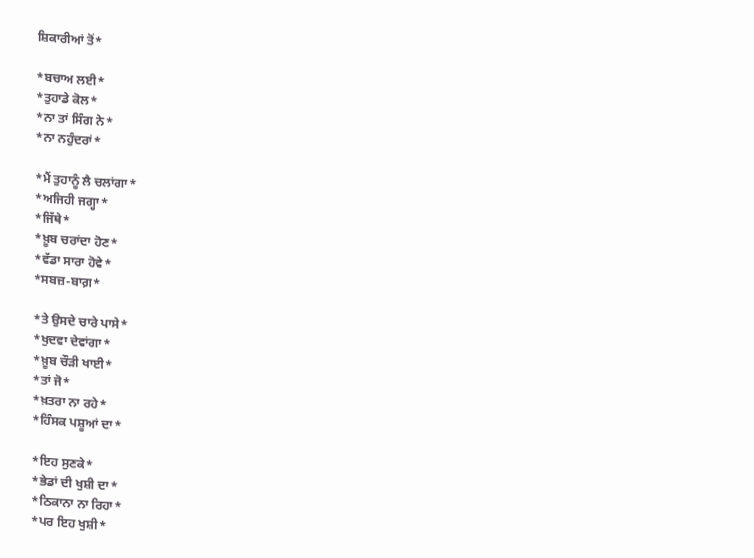ਸ਼ਿਕਾਰੀਆਂ ਤੋਂ*

*ਬਚਾਅ ਲਈ*
*ਤੁਹਾਡੇ ਕੋਲ*
*ਨਾ ਤਾਂ ਸਿੰਗ ਨੇ*
*ਨਾ ਨਹੁੰਦਰਾਂ*

*ਮੈਂ ਤੁਹਾਨੂੰ ਲੈ ਚਲਾਂਗਾ*
*ਅਜਿਹੀ ਜਗ੍ਹਾ*
*ਜਿੱਥੇ*
*ਖ਼ੂਬ ਚਰਾਂਦਾ ਹੋਣ*
*ਵੱਡਾ ਸਾਰਾ ਹੋਵੇ*
*ਸਬਜ਼-ਬਾਗ਼*

*ਤੇ ਉਸਦੇ ਚਾਰੇ ਪਾਸੇ*
*ਖੁਦਵਾ ਦੇਵਾਂਗਾ*
*ਖ਼ੂਬ ਚੌੜੀ ਖਾਈ*
*ਤਾਂ ਜੋ*
*ਖ਼ਤਰਾ ਨਾ ਰਹੇ*
*ਹਿੰਸਕ ਪਸ਼ੂਆਂ ਦਾ*

*ਇਹ ਸੁਣਕੇ*
*ਭੇਡਾਂ ਦੀ ਖੁਸ਼ੀ ਦਾ*
*ਠਿਕਾਨਾ ਨਾ ਰਿਹਾ*
*ਪਰ ਇਹ ਖੁਸ਼ੀ*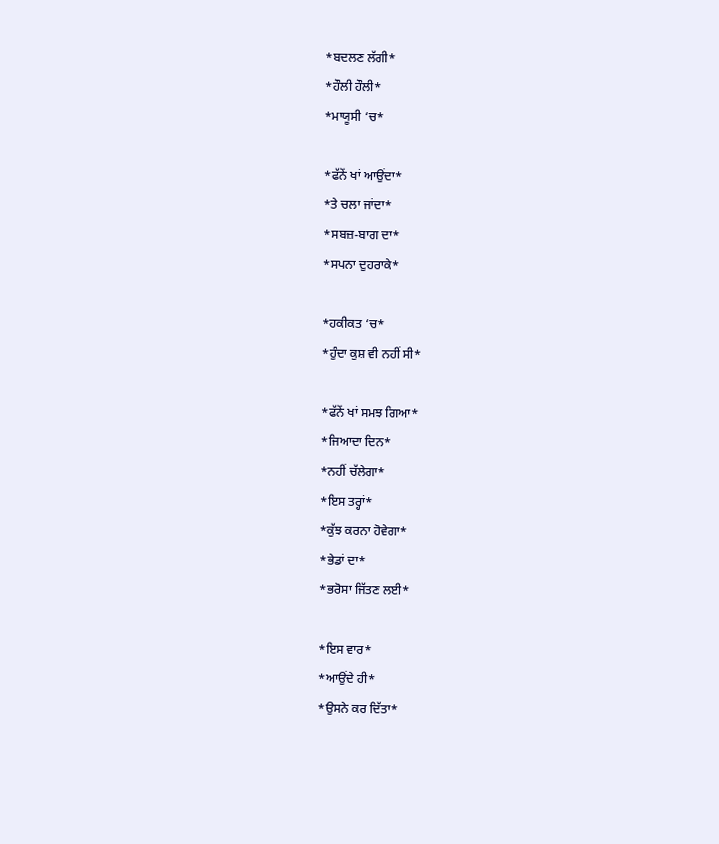*ਬਦਲਣ ਲੱਗੀ*
*ਹੌਲੀ ਹੌਲੀ*
*ਮਾਯੂਸੀ ‘ਚ*

*ਫੱਨੇਂ ਖਾਂ ਆਉਂਦਾ*
*ਤੇ ਚਲਾ ਜਾਂਦਾ*
*ਸਬਜ਼-ਬਾਗ ਦਾ*
*ਸਪਨਾ ਦੁਹਰਾਕੇ*

*ਹਕੀਕਤ ‘ਚ*
*ਹੁੰਦਾ ਕੁਸ਼ ਵੀ ਨਹੀਂ ਸੀ*

*ਫੱਨੇਂ ਖਾਂ ਸਮਝ ਗਿਆ*
*ਜਿਆਦਾ ਦਿਨ*
*ਨਹੀਂ ਚੱਲੇਗਾ*
*ਇਸ ਤਰ੍ਹਾਂ*
*ਕੁੱਝ ਕਰਨਾ ਹੋਵੇਗਾ*
*ਭੇਡਾਂ ਦਾ*
*ਭਰੋਸਾ ਜਿੱਤਣ ਲਈ*

*ਇਸ ਵਾਰ*
*ਆਉਂਦੇ ਹੀ*
*ਉਸਨੇ ਕਰ ਦਿੱਤਾ*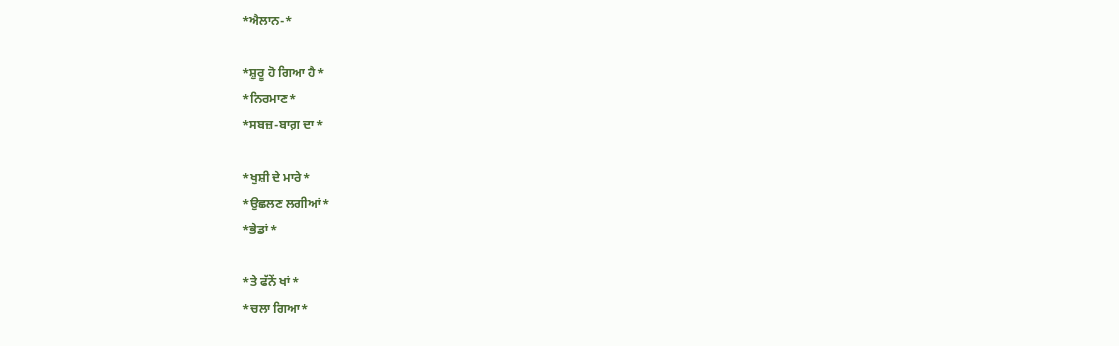*ਐਲਾਨ-*

*ਸ਼ੁਰੂ ਹੋ ਗਿਆ ਹੈ*
*ਨਿਰਮਾਣ*
*ਸਬਜ਼-ਬਾਗ਼ ਦਾ*

*ਖੁਸ਼ੀ ਦੇ ਮਾਰੇ*
*ਉਛਲਣ ਲਗੀਆਂ*
*ਭੇਡਾਂ*

*ਤੇ ਫੱਨੇਂ ਖਾਂ*
*ਚਲਾ ਗਿਆ*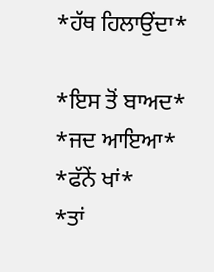*ਹੱਥ ਹਿਲਾਉਂਦਾ*

*ਇਸ ਤੋਂ ਬਾਅਦ*
*ਜਦ ਆਇਆ*
*ਫੱਨੇਂ ਖਾਂ*
*ਤਾਂ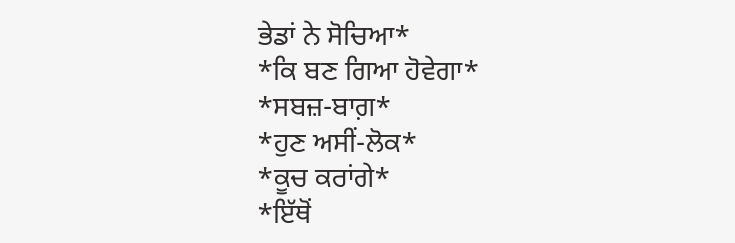ਭੇਡਾਂ ਨੇ ਸੋਚਿਆ*
*ਕਿ ਬਣ ਗਿਆ ਹੋਵੇਗਾ*
*ਸਬਜ਼-ਬਾਗ਼*
*ਹੁਣ ਅਸੀਂ-ਲੋਕ*
*ਕੂਚ ਕਰਾਂਗੇ*
*ਇੱਥੋਂ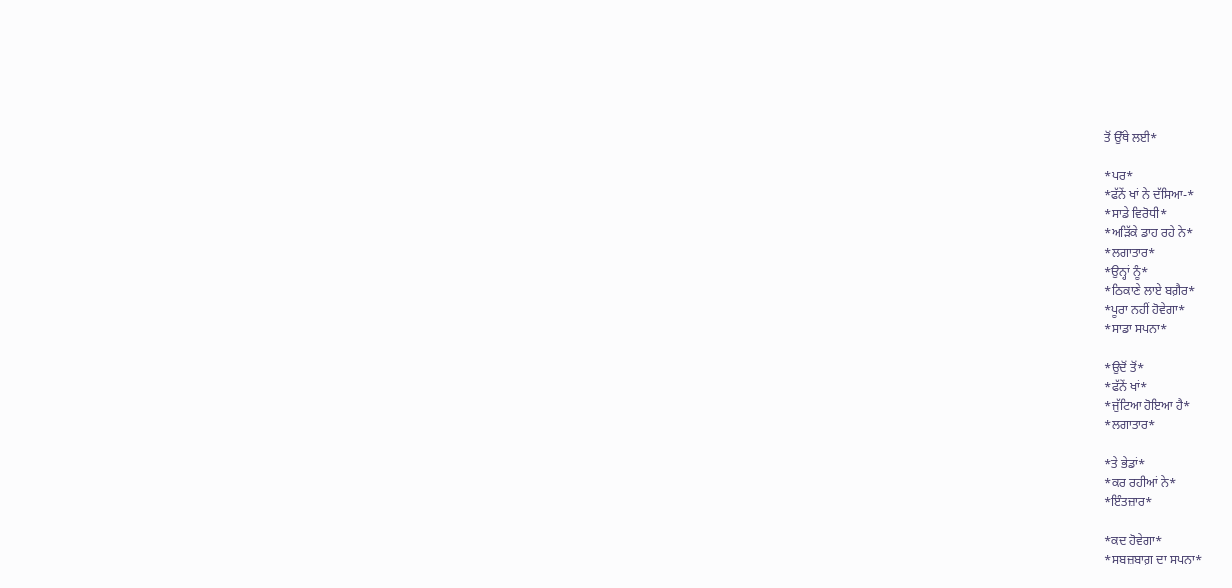ਤੋਂ ਉੱਥੇ ਲਈ*

*ਪਰ*
*ਫੱਨੇਂ ਖਾਂ ਨੇ ਦੱਸਿਆ-*
*ਸਾਡੇ ਵਿਰੋਧੀ*
*ਅੜਿੱਕੇ ਡਾਹ ਰਹੇ ਨੇ*
*ਲਗਾਤਾਰ*
*ਉਨ੍ਹਾਂ ਨੂੰ*
*ਠਿਕਾਣੇ ਲਾਏ ਬਗ਼ੈਰ*
*ਪੂਰਾ ਨਹੀਂ ਹੋਵੇਗਾ*
*ਸਾਡਾ ਸਪਨਾ*

*ਉਦੋਂ ਤੋਂ*
*ਫੱਨੇਂ ਖਾਂ*
*ਜੁੱਟਿਆ ਹੋਇਆ ਹੈ*
*ਲਗਾਤਾਰ*

*ਤੇ ਭੇਡਾਂ*
*ਕਰ ਰਹੀਆਂ ਨੇ*
*ਇੰਤਜ਼ਾਰ*

*ਕਦ ਹੋਵੇਗਾ*
*ਸਬਜ਼ਬਾਗ਼ ਦਾ ਸਪਨਾ*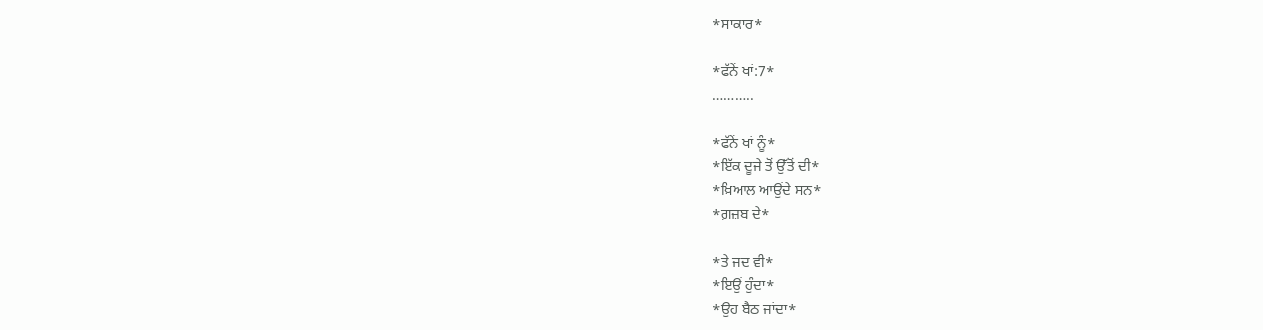*ਸਾਕਾਰ*

*ਫੱਨੇਂ ਖਾਂ:7*
………..

*ਫੱਨੇਂ ਖਾਂ ਨੂੰ*
*ਇੱਕ ਦੂਜੇ ਤੋਂ ਉੱਤੋਂ ਦੀ*
*ਖ਼ਿਆਲ ਆਉਂਦੇ ਸਨ*
*ਗ਼ਜ਼ਬ ਦੇ*

*ਤੇ ਜਦ ਵੀ*
*ਇਉਂ ਹੁੰਦਾ*
*ਉਹ ਬੈਠ ਜਾਂਦਾ*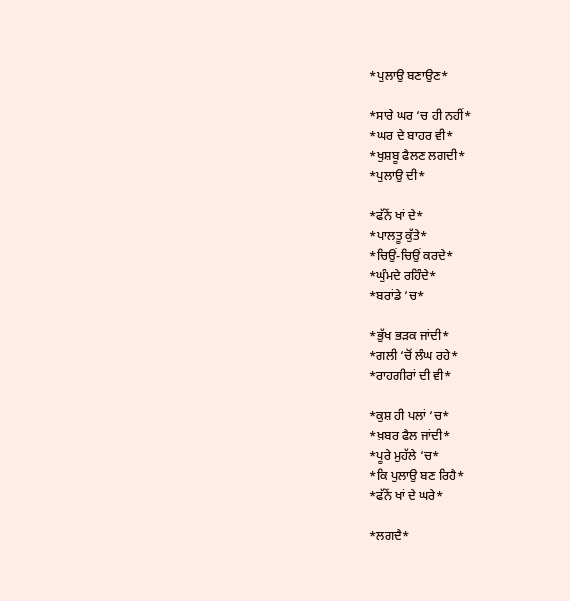*ਪੁਲਾਉ ਬਣਾਉਣ*

*ਸਾਰੇ ਘਰ ‘ਚ ਹੀ ਨਹੀਂ*
*ਘਰ ਦੇ ਬਾਹਰ ਵੀ*
*ਖੁਸ਼ਬੂ ਫੈਲਣ ਲਗਦੀ*
*ਪੁਲਾਉ ਦੀ*

*ਫੱਨੇਂ ਖਾਂ ਦੇ*
*ਪਾਲਤੂ ਕੁੱਤੇ*
*ਚਿਉਂ-ਚਿਉਂ ਕਰਦੇ*
*ਘੁੰਮਦੇ ਰਹਿੰਦੇ*
*ਬਰਾਂਡੇ ‘ਚ*

*ਭੁੱਖ ਭੜਕ ਜਾਂਦੀ*
*ਗਲੀ ‘ਚੋਂ ਲੰਘ ਰਹੇ*
*ਰਾਹਗੀਰਾਂ ਦੀ ਵੀ*

*ਕੁਸ਼ ਹੀ ਪਲਾਂ ‘ਚ*
*ਖ਼ਬਰ ਫੈਲ ਜਾਂਦੀ*
*ਪੂਰੇ ਮੁਹੱਲੇ ‘ਚ*
*ਕਿ ਪੁਲਾਉ ਬਣ ਰਿਹੈ*
*ਫੱਨੇਂ ਖਾਂ ਦੇ ਘਰੇ*

*ਲਗਦੈ*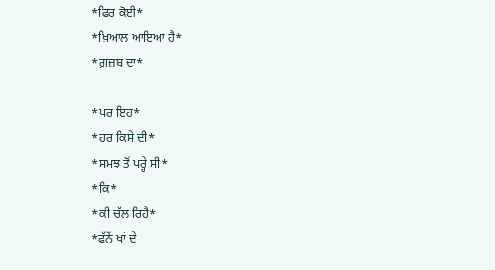*ਫਿਰ ਕੋਈ*
*ਖ਼ਿਆਲ ਆਇਆ ਹੈ*
*ਗ਼ਜ਼ਬ ਦਾ*

*ਪਰ ਇਹ*
*ਹਰ ਕਿਸੇ ਦੀ*
*ਸਮਝ ਤੋਂ ਪਰ੍ਹੇ ਸੀ*
*ਕਿ*
*ਕੀ ਚੱਲ ਰਿਹੈ*
*ਫੱਨੇਂ ਖਾਂ ਦੇ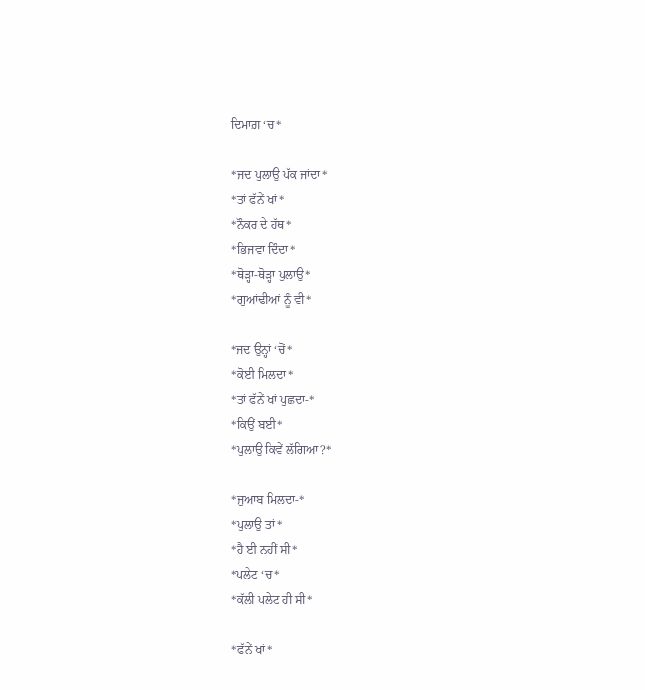ਦਿਮਾਗ਼ ‘ਚ*

*ਜਦ ਪੁਲਾਉ ਪੱਕ ਜਾਂਦਾ*
*ਤਾਂ ਫੱਨੇਂ ਖਾਂ*
*ਨੌਕਰ ਦੇ ਹੱਥ*
*ਭਿਜਵਾ ਦਿੰਦਾ*
*ਥੋੜ੍ਹਾ-ਥੋੜ੍ਹਾ ਪੁਲਾਉ*
*ਗੁਆਂਢੀਆਂ ਨੂੰ ਵੀ*

*ਜਦ ਉਨ੍ਹਾਂ ‘ਚੋਂ*
*ਕੋਈ ਮਿਲਦਾ*
*ਤਾਂ ਫੱਨੇਂ ਖਾਂ ਪੁਛਦਾ-*
*ਕਿਉਂ ਬਈ*
*ਪੁਲਾਉ ਕਿਵੇਂ ਲੱਗਿਆ?*

*ਜੁਆਬ ਮਿਲਦਾ-*
*ਪੁਲਾਉ ਤਾਂ*
*ਹੈ ਈ ਨਹੀਂ ਸੀ*
*ਪਲੇਟ ‘ਚ*
*ਕੱਲੀ ਪਲੇਟ ਹੀ ਸੀ*

*ਫੱਨੇਂ ਖਾਂ*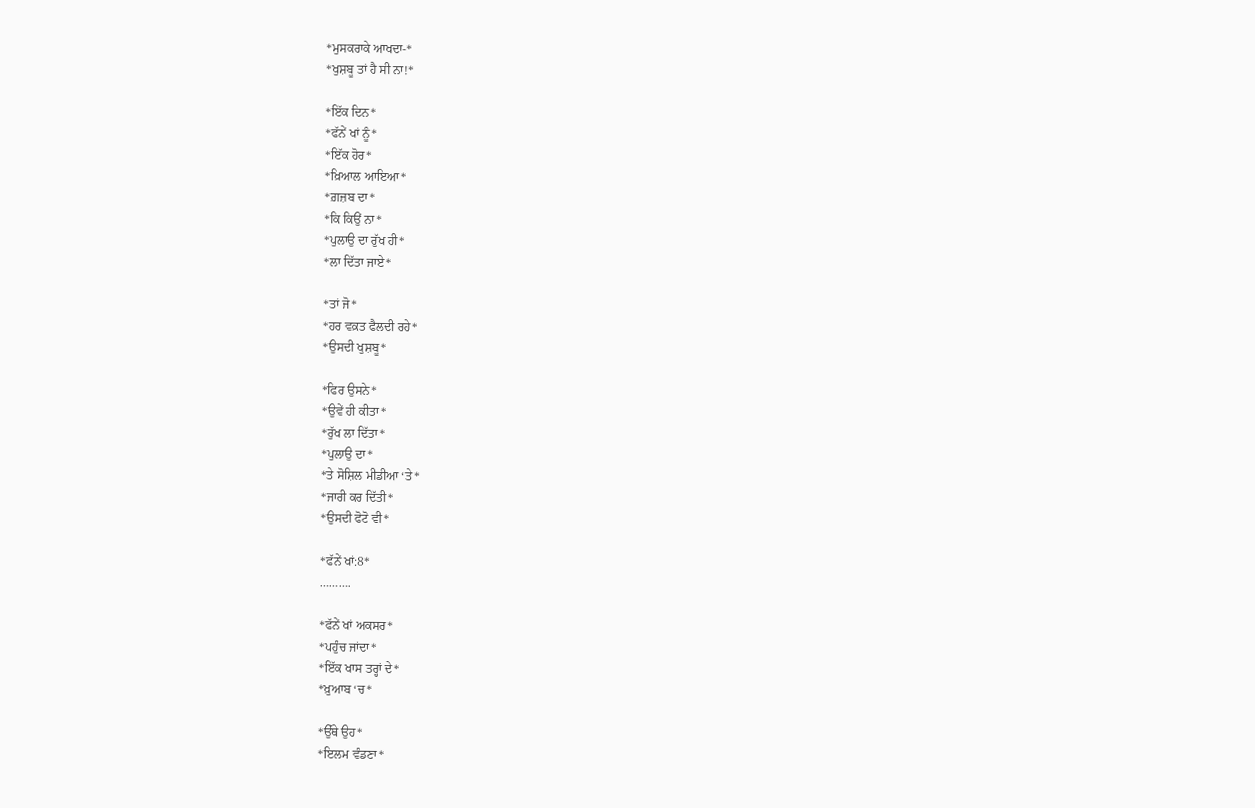*ਮੁਸਕਰਾਕੇ ਆਖਦਾ-*
*ਖੁਸ਼ਬੂ ਤਾਂ ਹੈ ਸੀ ਨਾ!*

*ਇੱਕ ਦਿਨ*
*ਫੱਨੇਂ ਖਾਂ ਨੂੰ*
*ਇੱਕ ਹੋਰ*
*ਖ਼ਿਆਲ ਆਇਆ*
*ਗ਼ਜ਼ਬ ਦਾ*
*ਕਿ ਕਿਉਂ ਨਾ*
*ਪੁਲਾਉ ਦਾ ਰੁੱਖ ਹੀ*
*ਲਾ ਦਿੱਤਾ ਜਾਏ*

*ਤਾਂ ਜੋ*
*ਹਰ ਵਕ਼ਤ ਫੈਲਦੀ ਰਹੇ*
*ਉਸਦੀ ਖੁਸ਼ਬੂ*

*ਫਿਰ ਉਸਨੇ*
*ਉਵੇਂ ਹੀ ਕੀਤਾ*
*ਰੁੱਖ ਲਾ ਦਿੱਤਾ*
*ਪੁਲਾਉ ਦਾ*
*ਤੇ ਸੋਸ਼ਿਲ ਮੀਡੀਆ ‘ਤੇ*
*ਜਾਰੀ ਕਰ ਦਿੱਤੀ*
*ਉਸਦੀ ਫੋਟੋ ਵੀ*

*ਫੱਨੇਂ ਖਾਂ:8*
……….

*ਫੱਨੇਂ ਖਾਂ ਅਕਸਰ*
*ਪਹੁੰਚ ਜਾਂਦਾ*
*ਇੱਕ ਖਾਸ ਤਰ੍ਹਾਂ ਦੇ*
*ਖ਼ੁਆਬ ‘ਚ*

*ਉੱਥੇ ਉਹ*
*ਇਲਮ ਵੰਡਣਾ*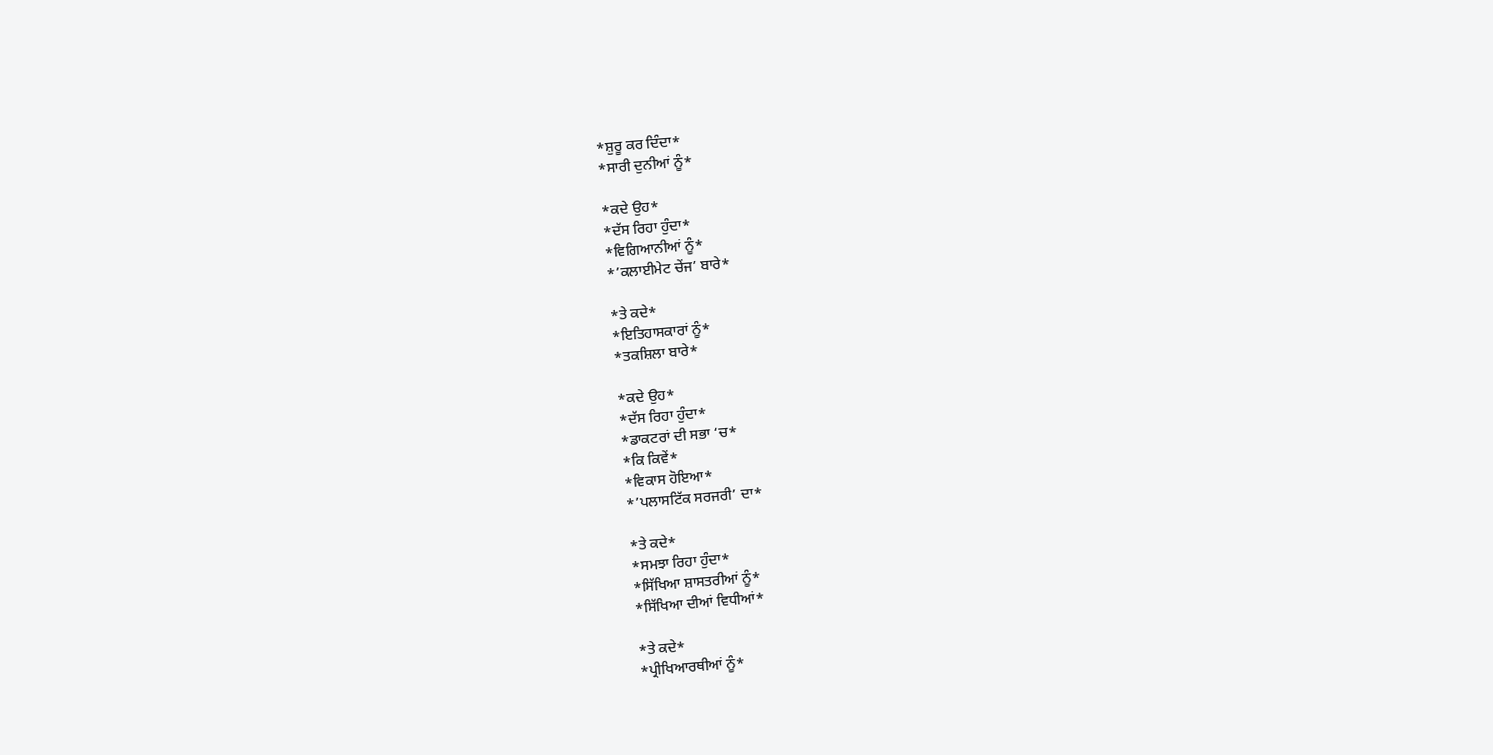*ਸ਼ੁਰੂ ਕਰ ਦਿੰਦਾ*
*ਸਾਰੀ ਦੁਨੀਆਂ ਨੂੰ*

*ਕਦੇ ਉਹ*
*ਦੱਸ ਰਿਹਾ ਹੁੰਦਾ*
*ਵਿਗਿਆਨੀਆਂ ਨੂੰ*
*’ਕਲਾਈਮੇਟ ਚੇਂਜ’ ਬਾਰੇ*

*ਤੇ ਕਦੇ*
*ਇਤਿਹਾਸਕਾਰਾਂ ਨੂੰ*
*ਤਕਸ਼ਿਲਾ ਬਾਰੇ*

*ਕਦੇ ਉਹ*
*ਦੱਸ ਰਿਹਾ ਹੁੰਦਾ*
*ਡਾਕਟਰਾਂ ਦੀ ਸਭਾ ‘ਚ*
*ਕਿ ਕਿਵੇਂ*
*ਵਿਕਾਸ ਹੋਇਆ*
*’ਪਲਾਸਟਿੱਕ ਸਰਜਰੀ’ ਦਾ*

*ਤੇ ਕਦੇ*
*ਸਮਝਾ ਰਿਹਾ ਹੁੰਦਾ*
*ਸਿੱਖਿਆ ਸ਼ਾਸਤਰੀਆਂ ਨੂੰ*
*ਸਿੱਖਿਆ ਦੀਆਂ ਵਿਧੀਆਂ*

*ਤੇ ਕਦੇ*
*ਪ੍ਰੀਖਿਆਰਥੀਆਂ ਨੂੰ*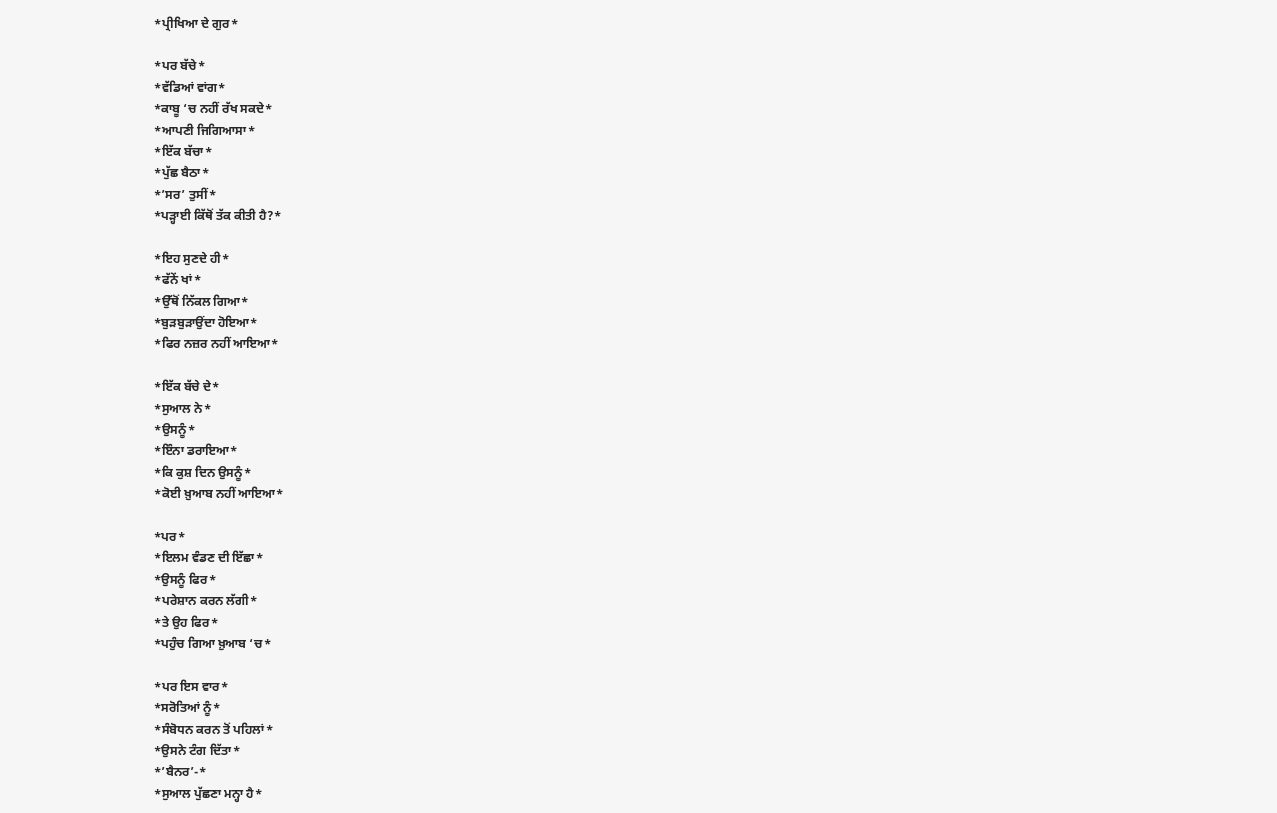*ਪ੍ਰੀਖਿਆ ਦੇ ਗੁਰ*

*ਪਰ ਬੱਚੇ*
*ਵੱਡਿਆਂ ਵਾਂਗ*
*ਕਾਬੂ ‘ਚ ਨਹੀਂ ਰੱਖ ਸਕਦੇ*
*ਆਪਣੀ ਜਿਗਿਆਸਾ*
*ਇੱਕ ਬੱਚਾ*
*ਪੁੱਛ ਬੈਠਾ*
*’ਸਰ’ ਤੁਸੀਂ*
*ਪੜ੍ਹਾਈ ਕਿੱਥੋਂ ਤੱਕ ਕੀਤੀ ਹੈ?*

*ਇਹ ਸੁਣਦੇ ਹੀ*
*ਫੱਨੇਂ ਖਾਂ*
*ਉੱਥੋਂ ਨਿੱਕਲ ਗਿਆ*
*ਬੁੜਬੁੜਾਉਂਦਾ ਹੋਇਆ*
*ਫਿਰ ਨਜ਼ਰ ਨਹੀਂ ਆਇਆ*

*ਇੱਕ ਬੱਚੇ ਦੇ*
*ਸੁਆਲ ਨੇ*
*ਉਸਨੂੰ*
*ਇੰਨਾ ਡਰਾਇਆ*
*ਕਿ ਕੁਸ਼ ਦਿਨ ਉਸਨੂੰ*
*ਕੋਈ ਖ਼ੁਆਬ ਨਹੀਂ ਆਇਆ*

*ਪਰ*
*ਇਲਮ ਵੰਡਣ ਦੀ ਇੱਛਾ*
*ਉਸਨੂੰ ਫਿਰ*
*ਪਰੇਸ਼ਾਨ ਕਰਨ ਲੱਗੀ*
*ਤੇ ਉਹ ਫਿਰ*
*ਪਹੁੰਚ ਗਿਆ ਖ਼ੁਆਬ ‘ਚ*

*ਪਰ ਇਸ ਵਾਰ*
*ਸਰੋਤਿਆਂ ਨੂੰ*
*ਸੰਬੋਧਨ ਕਰਨ ਤੋਂ ਪਹਿਲਾਂ*
*ਉਸਨੇ ਟੰਗ ਦਿੱਤਾ*
*’ਬੈਨਰ’-*
*ਸੁਆਲ ਪੁੱਛਣਾ ਮਨ੍ਹਾ ਹੈ*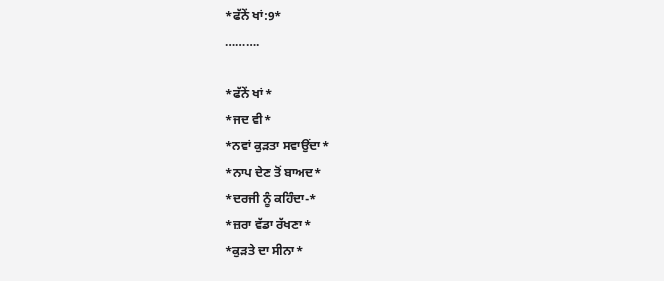*ਫੱਨੇਂ ਖਾਂ:9*
……….

*ਫੱਨੇਂ ਖਾਂ*
*ਜਦ ਵੀ*
*ਨਵਾਂ ਕੁੜਤਾ ਸਵਾਉਂਦਾ*
*ਨਾਪ ਦੇਣ ਤੋਂ ਬਾਅਦ*
*ਦਰਜੀ ਨੂੰ ਕਹਿੰਦਾ-*
*ਜ਼ਰਾ ਵੱਡਾ ਰੱਖਣਾ*
*ਕੁੜਤੇ ਦਾ ਸੀਨਾ*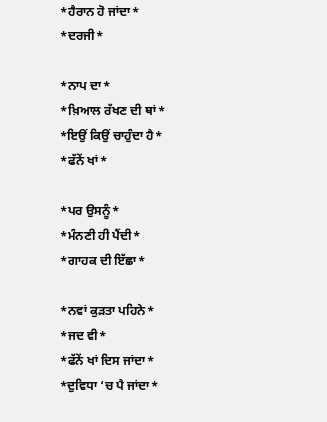*ਹੈਰਾਨ ਹੋ ਜਾਂਦਾ*
*ਦਰਜੀ*

*ਨਾਪ ਦਾ*
*ਖ਼ਿਆਲ ਰੱਖਣ ਦੀ ਥਾਂ*
*ਇਉਂ ਕਿਉਂ ਚਾਹੁੰਦਾ ਹੈ*
*ਫੱਨੇਂ ਖਾਂ*

*ਪਰ ਉਸਨੂੰ*
*ਮੰਨਣੀ ਹੀ ਪੈਂਦੀ*
*ਗਾਹਕ ਦੀ ਇੱਛਾ*

*ਨਵਾਂ ਕੁੜਤਾ ਪਹਿਨੇ*
*ਜਦ ਵੀ*
*ਫੱਨੇਂ ਖਾਂ ਦਿਸ ਜਾਂਦਾ*
*ਦੁਵਿਧਾ ‘ਚ ਪੈ ਜਾਂਦਾ*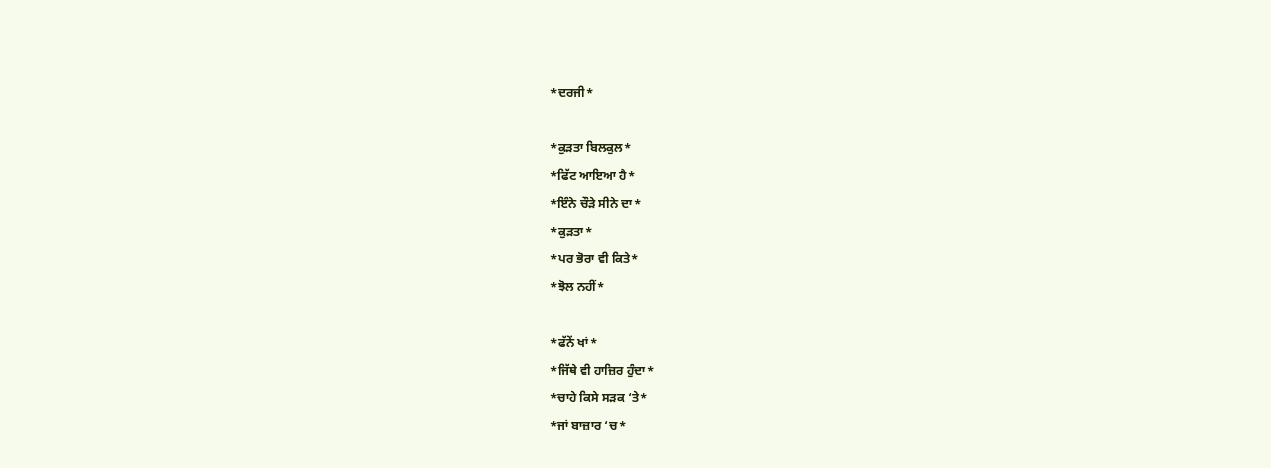*ਦਰਜੀ*

*ਕੁੜਤਾ ਬਿਲਕੁਲ*
*ਫਿੱਟ ਆਇਆ ਹੈ*
*ਇੰਨੇ ਚੌੜੇ ਸੀਨੇ ਦਾ*
*ਕੁੜਤਾ*
*ਪਰ ਭੋਰਾ ਵੀ ਕਿਤੇ*
*ਝੋਲ ਨਹੀਂ*

*ਫੱਨੇਂ ਖਾਂ*
*ਜਿੱਥੇ ਵੀ ਹਾਜ਼ਿਰ ਹੁੰਦਾ*
*ਚਾਹੇ ਕਿਸੇ ਸੜਕ ‘ਤੇ*
*ਜਾਂ ਬਾਜ਼ਾਰ ‘ਚ*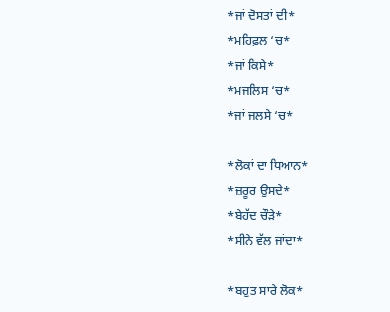*ਜਾਂ ਦੋਸਤਾਂ ਦੀ*
*ਮਹਿਫ਼ਲ ‘ਚ*
*ਜਾਂ ਕਿਸੇ*
*ਮਜਲਿਸ ‘ਚ*
*ਜਾਂ ਜਲਸੇ ‘ਚ*

*ਲੋਕਾਂ ਦਾ ਧਿਆਨ*
*ਜ਼ਰੂਰ ਉਸਦੇ*
*ਬੇਹੱਦ ਚੌੜੇ*
*ਸੀਨੇ ਵੱਲ ਜਾਂਦਾ*

*ਬਹੁਤ ਸਾਰੇ ਲੋਕ*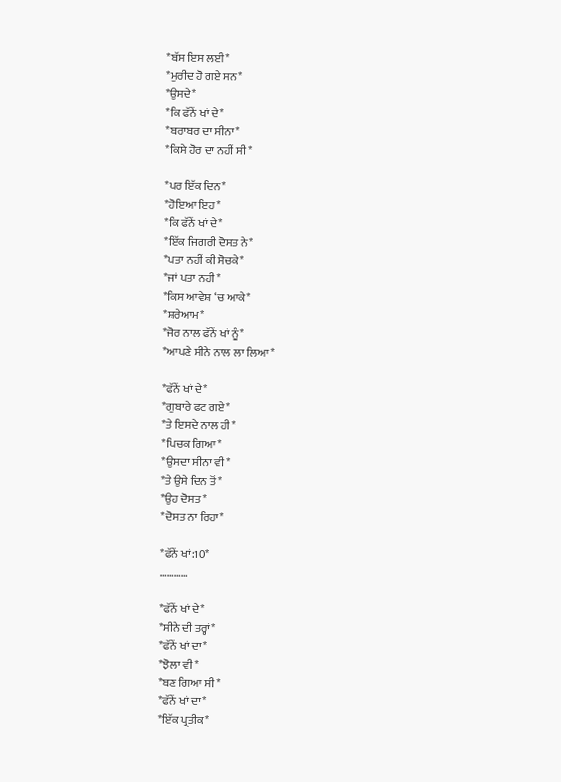*ਬੱਸ ਇਸ ਲਈ*
*ਮੁਰੀਦ ਹੋ ਗਏ ਸਨ*
*ਉਸਦੇ*
*ਕਿ ਫੱਨੇਂ ਖਾਂ ਦੇ*
*ਬਰਾਬਰ ਦਾ ਸੀਨਾ*
*ਕਿਸੇ ਹੋਰ ਦਾ ਨਹੀਂ ਸੀ*

*ਪਰ ਇੱਕ ਦਿਨ*
*ਹੋਇਆ ਇਹ*
*ਕਿ ਫੱਨੇਂ ਖਾਂ ਦੇ*
*ਇੱਕ ਜਿਗਰੀ ਦੋਸਤ ਨੇ*
*ਪਤਾ ਨਹੀਂ ਕੀ ਸੋਚਕੇ*
*ਜਾਂ ਪਤਾ ਨਹੀ*
*ਕਿਸ ਆਵੇਸ਼ ‘ਚ ਆਕੇ*
*ਸ਼ਰੇਆਮ*
*ਜੋਰ ਨਾਲ ਫੱਨੇਂ ਖਾਂ ਨੂੰ*
*ਆਪਣੇ ਸੀਨੇ ਨਾਲ ਲਾ ਲਿਆ*

*ਫੱਨੇਂ ਖਾਂ ਦੇ*
*ਗੁਬਾਰੇ ਫਟ ਗਏ*
*ਤੇ ਇਸਦੇ ਨਾਲ ਹੀ*
*ਪਿਚਕ ਗਿਆ*
*ਉਸਦਾ ਸੀਨਾ ਵੀ*
*ਤੇ ਉਸੇ ਦਿਨ ਤੋਂ*
*ਉਹ ਦੋਸਤ*
*ਦੋਸਤ ਨਾ ਰਿਹਾ*

*ਫੱਨੇਂ ਖਾਂ:10*
…………

*ਫੱਨੇਂ ਖਾਂ ਦੇ*
*ਸੀਨੇ ਦੀ ਤਰ੍ਹਾਂ*
*ਫੱਨੇਂ ਖਾਂ ਦਾ*
*ਝੋਲਾ ਵੀ*
*ਬਣ ਗਿਆ ਸੀ*
*ਫੱਨੇਂ ਖਾਂ ਦਾ*
*ਇੱਕ ਪ੍ਰਤੀਕ*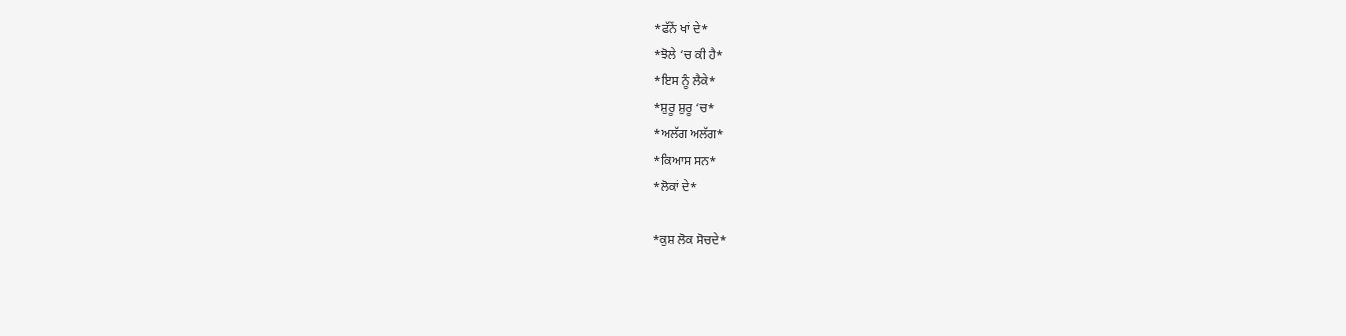*ਫੱਨੇਂ ਖਾਂ ਦੇ*
*ਝੋਲੇ ‘ਚ ਕੀ ਹੈ*
*ਇਸ ਨੂੰ ਲੈਕੇ*
*ਸ਼ੁਰੂ ਸ਼ੁਰੂ ‘ਚ*
*ਅਲੱਗ ਅਲੱਗ*
*ਕਿਆਸ ਸਨ*
*ਲੋਕਾਂ ਦੇ*

*ਕੁਸ਼ ਲੋਕ ਸੋਚਦੇ*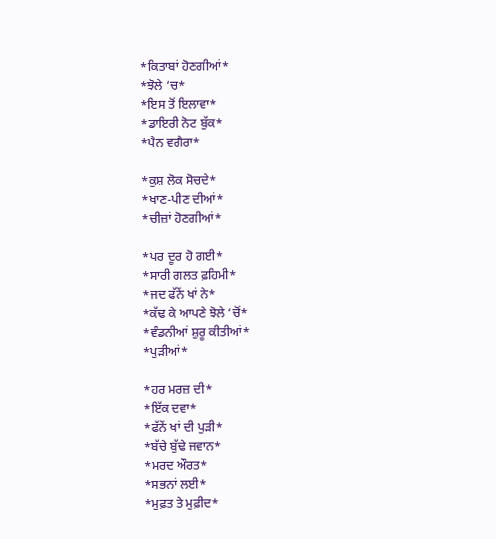*ਕਿਤਾਬਾਂ ਹੋਣਗੀਆਂ*
*ਝੋਲੇ ‘ਚ*
*ਇਸ ਤੋਂ ਇਲਾਵਾ*
*ਡਾਇਰੀ ਨੋਟ ਬੁੱਕ*
*ਪੈਨ ਵਗੈਰਾ*

*ਕੁਸ਼ ਲੋਕ ਸੋਚਦੇ*
*ਖਾਣ-ਪੀਣ ਦੀਆਂ*
*ਚੀਜ਼ਾਂ ਹੋਣਗੀਆਂ*

*ਪਰ ਦੂਰ ਹੋ ਗਈ*
*ਸਾਰੀ ਗਲਤ ਫ਼ਹਿਮੀ*
*ਜਦ ਫੱਨੇਂ ਖਾਂ ਨੇ*
*ਕੱਢ ਕੇ ਆਪਣੇ ਝੋਲੇ ‘ਚੋਂ*
*ਵੰਡਨੀਆਂ ਸ਼ੁਰੂ ਕੀਤੀਆਂ*
*ਪੁੜੀਆਂ*

*ਹਰ ਮਰਜ਼ ਦੀ*
*ਇੱਕ ਦਵਾ*
*ਫੱਨੇਂ ਖਾਂ ਦੀ ਪੁੜੀ*
*ਬੱਚੇ ਬੁੱਢੇ ਜਵਾਨ*
*ਮਰਦ ਔਰਤ*
*ਸਭਨਾਂ ਲਈ*
*ਮੁਫ਼ਤ ਤੇ ਮੁਫ਼ੀਦ*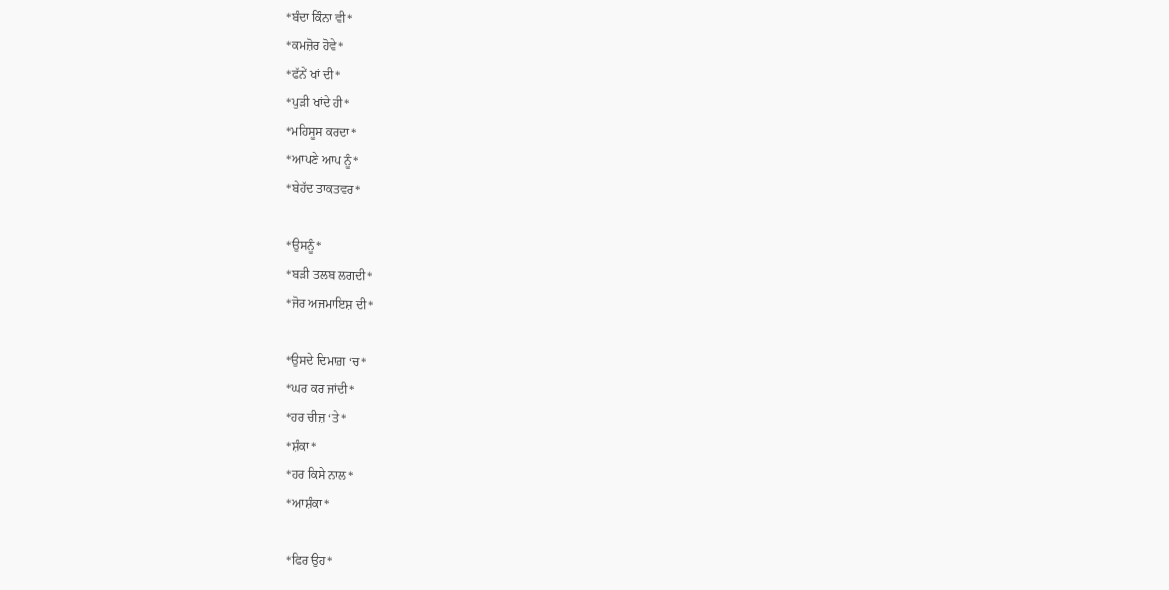*ਬੰਦਾ ਕਿੰਨਾ ਵੀ*
*ਕਮਜ਼ੋਰ ਹੋਵੇ*
*ਫੱਨੇਂ ਖਾਂ ਦੀ*
*ਪੁੜੀ ਖਾਂਦੇ ਹੀ*
*ਮਹਿਸੂਸ ਕਰਦਾ*
*ਆਪਣੇ ਆਪ ਨੂੰ*
*ਬੇਹੱਦ ਤਾਕਤਵਰ*

*ਉਸਨੂੰ*
*ਬੜੀ ਤਲਬ ਲਗਦੀ*
*ਜੋਰ ਅਜਮਾਇਸ਼ ਦੀ*

*ਉਸਦੇ ਦਿਮਾਗ਼ ‘ਚ*
*ਘਰ ਕਰ ਜਾਂਦੀ*
*ਹਰ ਚੀਜ਼ ‘ਤੇ*
*ਸ਼ੰਕਾ*
*ਹਰ ਕਿਸੇ ਨਾਲ*
*ਆਸ਼ੰਕਾ*

*ਫਿਰ ਉਹ*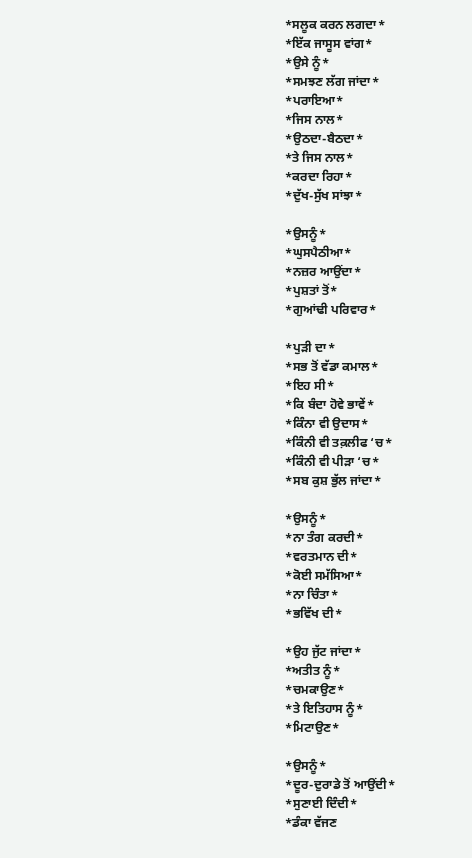*ਸਲੂਕ ਕਰਨ ਲਗਦਾ*
*ਇੱਕ ਜਾਸੂਸ ਵਾਂਗ*
*ਉਸੇ ਨੂੰ*
*ਸਮਝਣ ਲੱਗ ਜਾਂਦਾ*
*ਪਰਾਇਆ*
*ਜਿਸ ਨਾਲ*
*ਉਠਦਾ-ਬੈਠਦਾ*
*ਤੇ ਜਿਸ ਨਾਲ*
*ਕਰਦਾ ਰਿਹਾ*
*ਦੁੱਖ-ਸੁੱਖ ਸਾਂਝਾ*

*ਉਸਨੂੰ*
*ਘੁਸਪੈਠੀਆ*
*ਨਜ਼ਰ ਆਉਂਦਾ*
*ਪੁਸ਼ਤਾਂ ਤੋਂ*
*ਗੁਆਂਢੀ ਪਰਿਵਾਰ*

*ਪੁੜੀ ਦਾ*
*ਸਭ ਤੋਂ ਵੱਡਾ ਕਮਾਲ*
*ਇਹ ਸੀ*
*ਕਿ ਬੰਦਾ ਹੋਵੇ ਭਾਵੇਂ*
*ਕਿੰਨਾ ਵੀ ਉਦਾਸ*
*ਕਿੰਨੀ ਵੀ ਤਕ਼ਲੀਫ ‘ਚ*
*ਕਿੰਨੀ ਵੀ ਪੀੜਾ ‘ਚ*
*ਸਬ ਕੁਸ਼ ਭੁੱਲ ਜਾਂਦਾ*

*ਉਸਨੂੰ*
*ਨਾ ਤੰਗ ਕਰਦੀ*
*ਵਰਤਮਾਨ ਦੀ*
*ਕੋਈ ਸਮੱਸਿਆ*
*ਨਾ ਚਿੰਤਾ*
*ਭਵਿੱਖ ਦੀ*

*ਉਹ ਜੁੱਟ ਜਾਂਦਾ*
*ਅਤੀਤ ਨੂੰ*
*ਚਮਕਾਉਣ*
*ਤੇ ਇਤਿਹਾਸ ਨੂੰ*
*ਮਿਟਾਉਣ*

*ਉਸਨੂੰ*
*ਦੂਰ-ਦੁਰਾਡੇ ਤੋਂ ਆਉਂਦੀ*
*ਸੁਣਾਈ ਦਿੰਦੀ*
*ਡੰਕਾ ਵੱਜਣ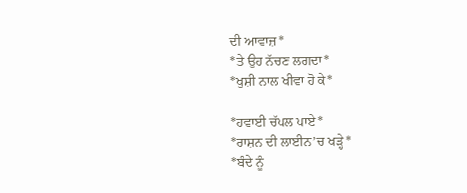ਦੀ ਆਵਾਜ਼*
*ਤੇ ਉਹ ਨੱਚਣ ਲਗਦਾ*
*ਖੁਸ਼ੀ ਨਾਲ ਖੀਵਾ ਹੋ ਕੇ*

*ਹਵਾਈ ਚੱਪਲ ਪਾਏ*
*ਰਾਸ਼ਨ ਦੀ ਲਾਈਨ’ਚ ਖੜ੍ਹੇ*
*ਬੰਦੇ ਨੂੰ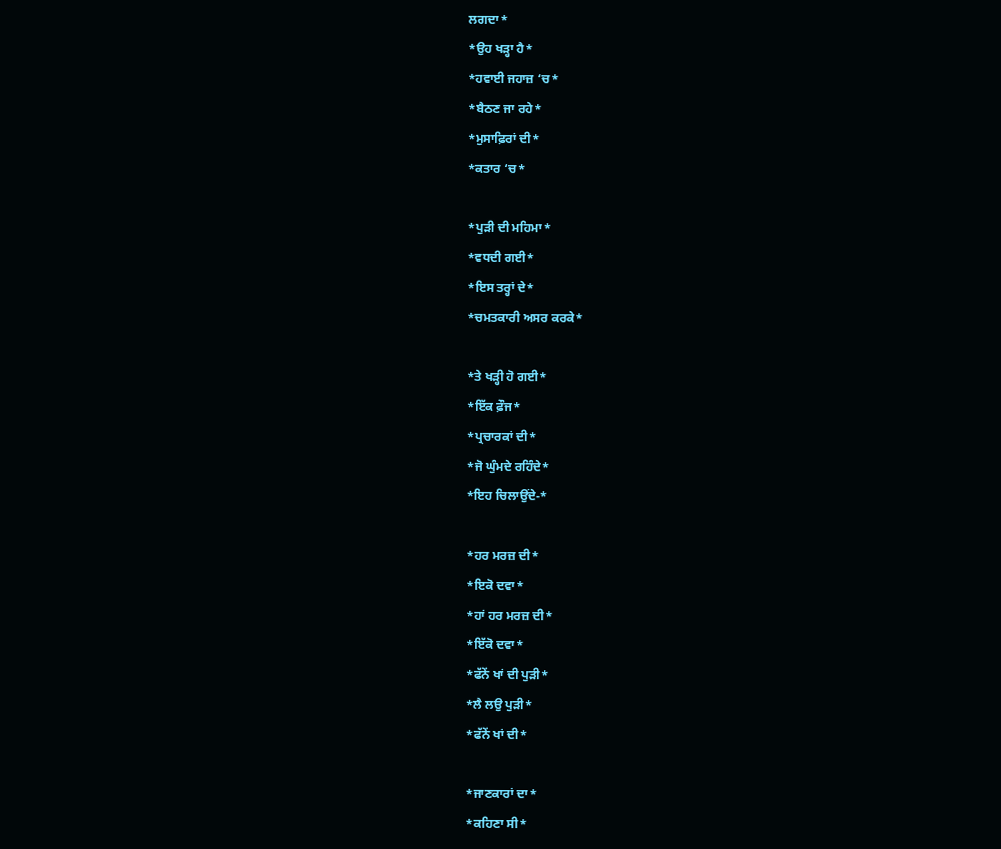ਲਗਦਾ*
*ਉਹ ਖੜ੍ਹਾ ਹੈ*
*ਹਵਾਈ ਜਹਾਜ਼ ‘ਚ*
*ਬੈਠਣ ਜਾ ਰਹੇ*
*ਮੁਸਾਫ਼ਿਰਾਂ ਦੀ*
*ਕਤਾਰ ‘ਚ*

*ਪੁੜੀ ਦੀ ਮਹਿਮਾ*
*ਵਧਦੀ ਗਈ*
*ਇਸ ਤਰ੍ਹਾਂ ਦੇ*
*ਚਮਤਕਾਰੀ ਅਸਰ ਕਰਕੇ*

*ਤੇ ਖੜ੍ਹੀ ਹੋ ਗਈ*
*ਇੱਕ ਫ਼ੌਜ*
*ਪ੍ਰਚਾਰਕਾਂ ਦੀ*
*ਜੋ ਘੁੰਮਦੇ ਰਹਿੰਦੇ*
*ਇਹ ਚਿਲਾਉਂਦੇ-*

*ਹਰ ਮਰਜ਼ ਦੀ*
*ਇਕੋ ਦਵਾ*
*ਹਾਂ ਹਰ ਮਰਜ਼ ਦੀ*
*ਇੱਕੋ ਦਵਾ*
*ਫੱਨੇਂ ਖਾਂ ਦੀ ਪੁੜੀ*
*ਲੈ ਲਉ ਪੁੜੀ*
*ਫੱਨੇਂ ਖਾਂ ਦੀ*

*ਜਾਣਕਾਰਾਂ ਦਾ*
*ਕਹਿਣਾ ਸੀ*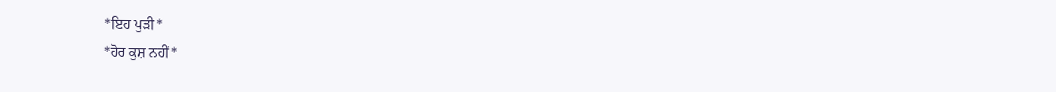*ਇਹ ਪੁੜੀ*
*ਹੋਰ ਕੁਸ਼ ਨਹੀਂ*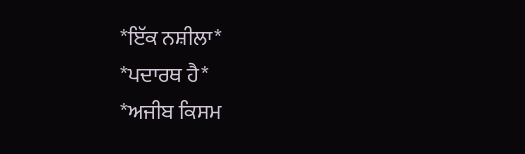*ਇੱਕ ਨਸ਼ੀਲਾ*
*ਪਦਾਰਥ ਹੈ*
*ਅਜੀਬ ਕਿਸਮ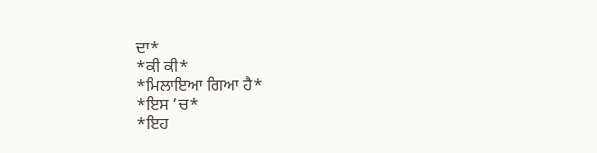ਦਾ*
*ਕੀ ਕੀ*
*ਮਿਲਾਇਆ ਗਿਆ ਹੈ*
*ਇਸ ‘ਚ*
*ਇਹ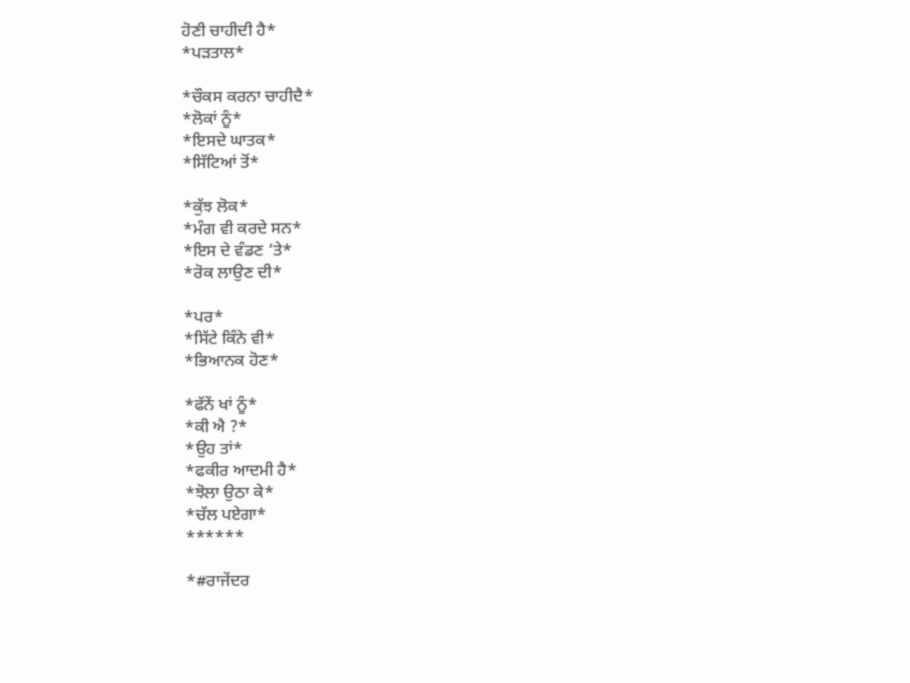ਹੋਣੀ ਚਾਹੀਦੀ ਹੈ*
*ਪੜਤਾਲ*

*ਚੌਕਸ ਕਰਨਾ ਚਾਹੀਦੈ*
*ਲੋਕਾਂ ਨੂੰ*
*ਇਸਦੇ ਘਾਤਕ*
*ਸਿੱਟਿਆਂ ਤੋਂ*

*ਕੁੱਝ ਲੋਕ*
*ਮੰਗ ਵੀ ਕਰਦੇ ਸਨ*
*ਇਸ ਦੇ ਵੰਡਣ ‘ਤੇ*
*ਰੋਕ ਲਾਉਣ ਦੀ*

*ਪਰ*
*ਸਿੱਟੇ ਕਿੰਨੇ ਵੀ*
*ਭਿਆਨਕ ਹੋਣ*

*ਫੱਨੇਂ ਖਾਂ ਨੂੰ*
*ਕੀ ਐ ?*
*ਉਹ ਤਾਂ*
*ਫਕੀਰ ਆਦਮੀ ਹੈ*
*ਝੋਲਾ ਉਠਾ ਕੇ*
*ਚੱਲ ਪਏਗਾ*
******

*#ਰਾਜੇਂਦਰ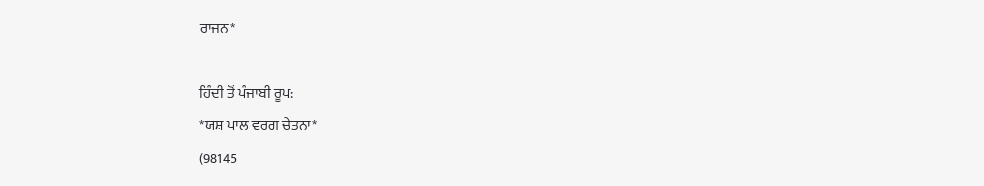ਰਾਜਨ*

ਹਿੰਦੀ ਤੋਂ ਪੰਜਾਬੀ ਰੂਪ:
*ਯਸ਼ ਪਾਲ ਵਰਗ ਚੇਤਨਾ*
(98145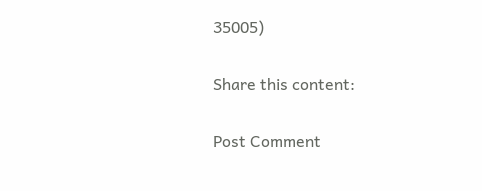35005)

Share this content:

Post Comment